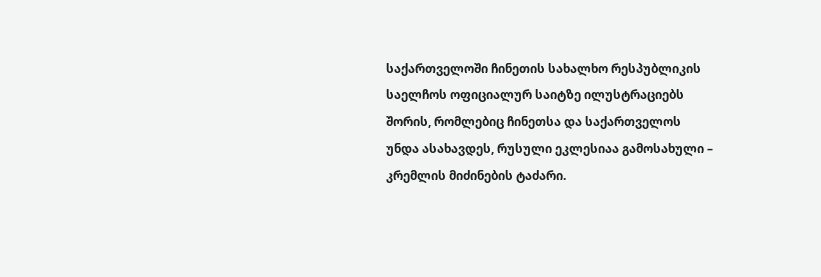საქართველოში ჩინეთის სახალხო რესპუბლიკის საელჩოს ოფიციალურ საიტზე ილუსტრაციებს შორის, რომლებიც ჩინეთსა და საქართველოს უნდა ასახავდეს, რუსული ეკლესიაა გამოსახული – კრემლის მიძინების ტაძარი.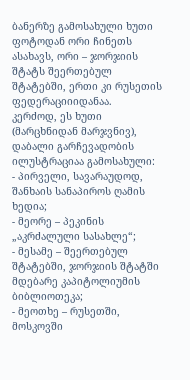ბანერზე გამოსახული ხუთი ფოტოდან ორი ჩინეთს ასახავს, ორი – ჯორჯიის შტატს შეერთებულ შტატებში, ერთი კი რუსეთის ფედერაციიიდანაა.
კერძოდ, ეს ხუთი (მარცხნიდან მარჯვნივ), დაბალი გარჩევადობის ილუსტრაციაა გამოსახული:
- პირველი, სავარაუდოდ, შანხაის სანაპიროს ღამის ხედია;
- მეორე – პეკინის „აკრძალული სასახლე“;
- მესამე – შეერთებულ შტატებში, ჯორჯიის შტატში მდებარე კაპიტოლიუმის ბიბლიოთეკა;
- მეოთხე – რუსეთში, მოსკოვში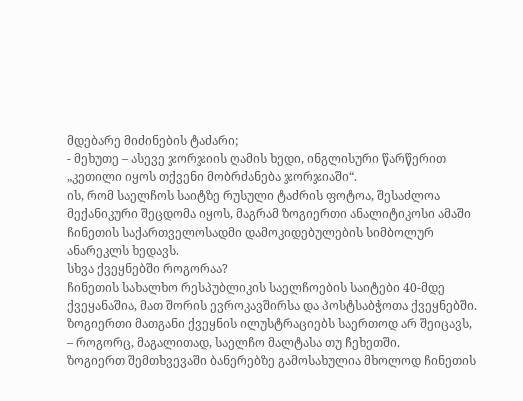მდებარე მიძინების ტაძარი;
- მეხუთე – ასევე ჯორჯიის ღამის ხედი, ინგლისური წარწერით „კეთილი იყოს თქვენი მობრძანება ჯორჯიაში“.
ის, რომ საელჩოს საიტზე რუსული ტაძრის ფოტოა, შესაძლოა მექანიკური შეცდომა იყოს, მაგრამ ზოგიერთი ანალიტიკოსი ამაში ჩინეთის საქართველოსადმი დამოკიდებულების სიმბოლურ ანარეკლს ხედავს.
სხვა ქვეყნებში როგორაა?
ჩინეთის სახალხო რესპუბლიკის საელჩოების საიტები 40-მდე ქვეყანაშია, მათ შორის ევროკავშირსა და პოსტსაბჭოთა ქვეყნებში.
ზოგიერთი მათგანი ქვეყნის ილუსტრაციებს საერთოდ არ შეიცავს, – როგორც, მაგალითად, საელჩო მალტასა თუ ჩეხეთში.
ზოგიერთ შემთხვევაში ბანერებზე გამოსახულია მხოლოდ ჩინეთის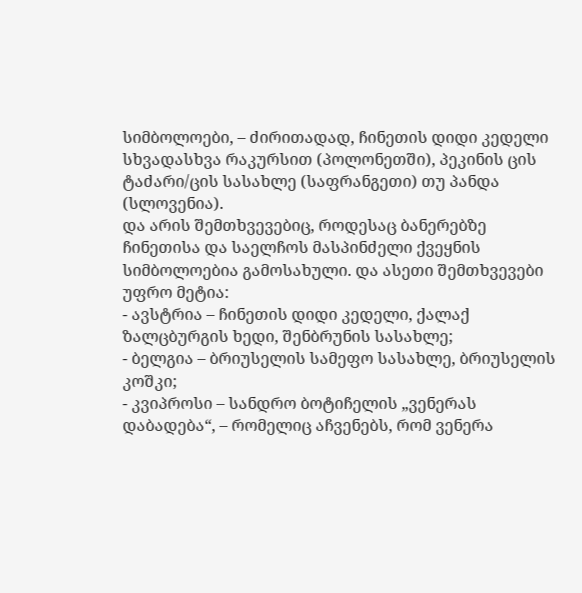სიმბოლოები, – ძირითადად, ჩინეთის დიდი კედელი სხვადასხვა რაკურსით (პოლონეთში), პეკინის ცის ტაძარი/ცის სასახლე (საფრანგეთი) თუ პანდა (სლოვენია).
და არის შემთხვევებიც, როდესაც ბანერებზე ჩინეთისა და საელჩოს მასპინძელი ქვეყნის სიმბოლოებია გამოსახული. და ასეთი შემთხვევები უფრო მეტია:
- ავსტრია – ჩინეთის დიდი კედელი, ქალაქ ზალცბურგის ხედი, შენბრუნის სასახლე;
- ბელგია – ბრიუსელის სამეფო სასახლე, ბრიუსელის კოშკი;
- კვიპროსი – სანდრო ბოტიჩელის „ვენერას დაბადება“, – რომელიც აჩვენებს, რომ ვენერა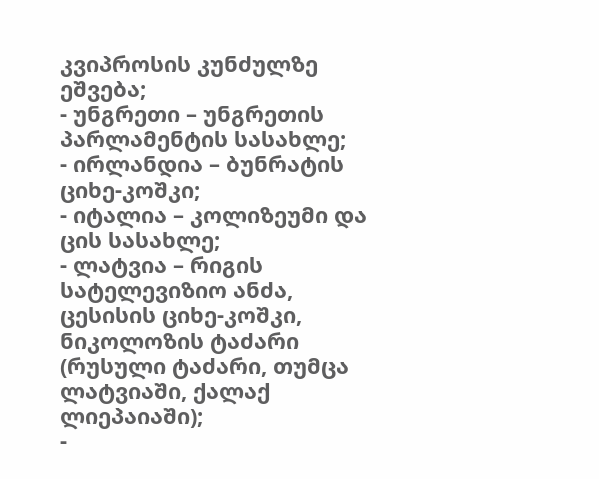კვიპროსის კუნძულზე ეშვება;
- უნგრეთი – უნგრეთის პარლამენტის სასახლე;
- ირლანდია – ბუნრატის ციხე-კოშკი;
- იტალია – კოლიზეუმი და ცის სასახლე;
- ლატვია – რიგის სატელევიზიო ანძა, ცესისის ციხე-კოშკი, ნიკოლოზის ტაძარი (რუსული ტაძარი, თუმცა ლატვიაში, ქალაქ ლიეპაიაში);
-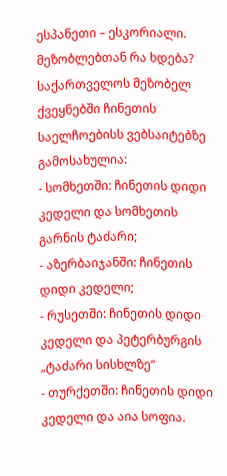ესპანეთი – ესკორიალი.
მეზობლებთან რა ხდება?
საქართველოს მეზობელ ქვეყნებში ჩინეთის საელჩოებისს ვებსაიტებზე გამოსახულია:
- სომხეთში: ჩინეთის დიდი კედელი და სომხეთის გარნის ტაძარი;
- აზერბაიჯანში: ჩინეთის დიდი კედელი;
- რუსეთში: ჩინეთის დიდი კედელი და პეტერბურგის „ტაძარი სისხლზე“
- თურქეთში: ჩინეთის დიდი კედელი და აია სოფია.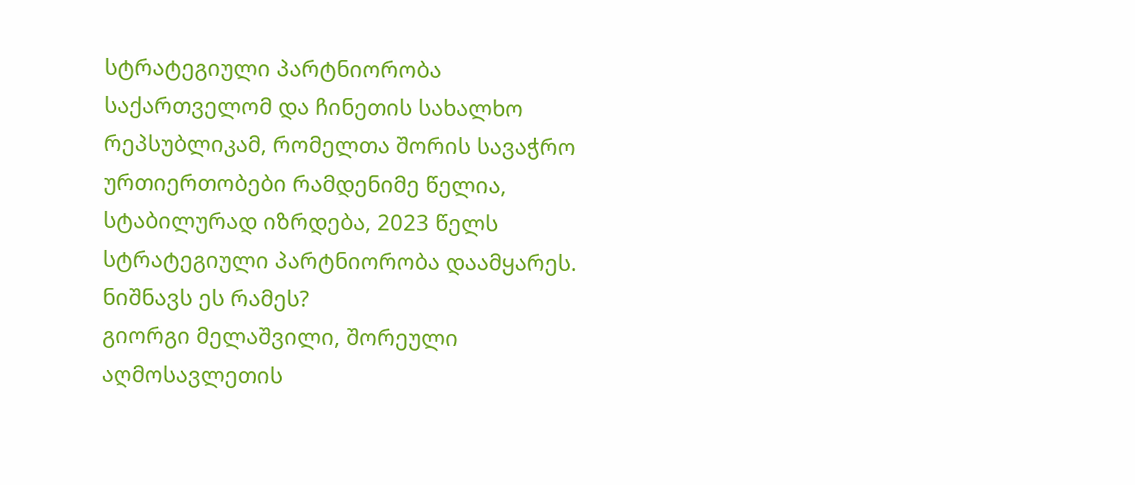სტრატეგიული პარტნიორობა
საქართველომ და ჩინეთის სახალხო რეპსუბლიკამ, რომელთა შორის სავაჭრო ურთიერთობები რამდენიმე წელია, სტაბილურად იზრდება, 2023 წელს სტრატეგიული პარტნიორობა დაამყარეს.
ნიშნავს ეს რამეს?
გიორგი მელაშვილი, შორეული აღმოსავლეთის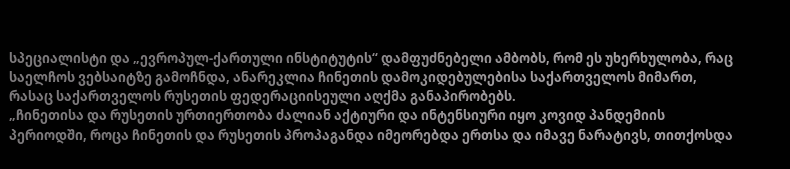სპეციალისტი და „ევროპულ-ქართული ინსტიტუტის“ დამფუძნებელი ამბობს, რომ ეს უხერხულობა, რაც საელჩოს ვებსაიტზე გამოჩნდა, ანარეკლია ჩინეთის დამოკიდებულებისა საქართველოს მიმართ, რასაც საქართველოს რუსეთის ფედერაციისეული აღქმა განაპირობებს.
„ჩინეთისა და რუსეთის ურთიერთობა ძალიან აქტიური და ინტენსიური იყო კოვიდ პანდემიის პერიოდში, როცა ჩინეთის და რუსეთის პროპაგანდა იმეორებდა ერთსა და იმავე ნარატივს, თითქოსდა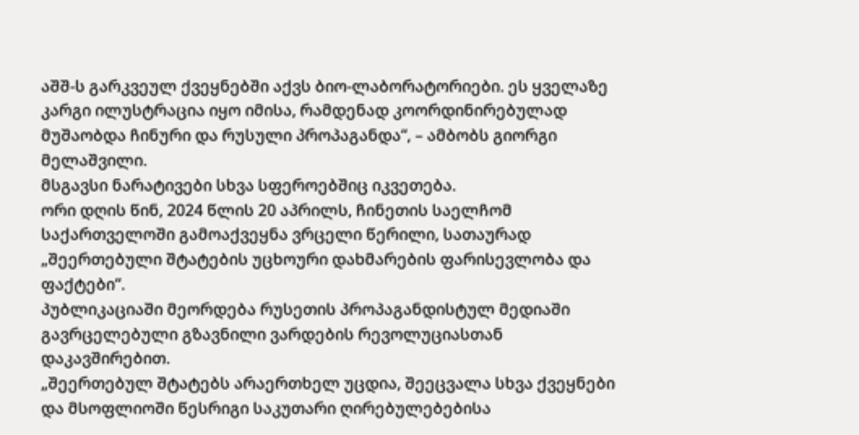აშშ-ს გარკვეულ ქვეყნებში აქვს ბიო-ლაბორატორიები. ეს ყველაზე კარგი ილუსტრაცია იყო იმისა, რამდენად კოორდინირებულად მუშაობდა ჩინური და რუსული პროპაგანდა“, – ამბობს გიორგი მელაშვილი.
მსგავსი ნარატივები სხვა სფეროებშიც იკვეთება.
ორი დღის წინ, 2024 წლის 20 აპრილს, ჩინეთის საელჩომ საქართველოში გამოაქვეყნა ვრცელი წერილი, სათაურად „შეერთებული შტატების უცხოური დახმარების ფარისევლობა და ფაქტები“.
პუბლიკაციაში მეორდება რუსეთის პროპაგანდისტულ მედიაში გავრცელებული გზავნილი ვარდების რევოლუციასთან დაკავშირებით.
„შეერთებულ შტატებს არაერთხელ უცდია, შეეცვალა სხვა ქვეყნები და მსოფლიოში წესრიგი საკუთარი ღირებულებებისა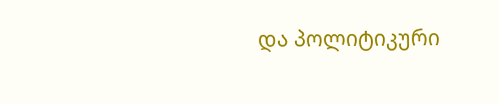და პოლიტიკური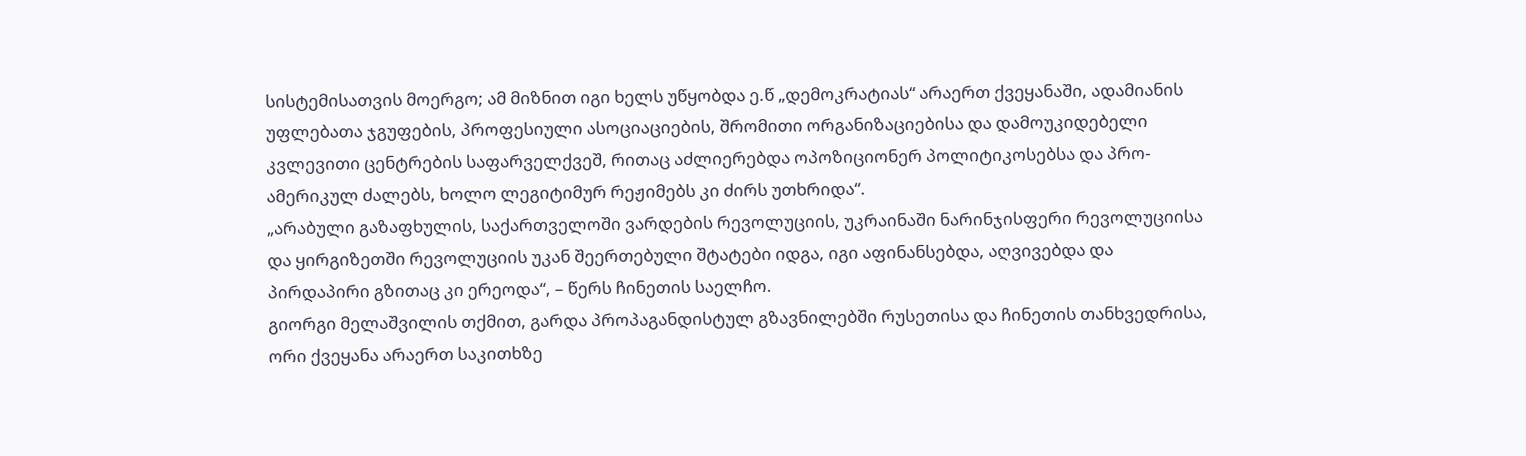სისტემისათვის მოერგო; ამ მიზნით იგი ხელს უწყობდა ე.წ „დემოკრატიას“ არაერთ ქვეყანაში, ადამიანის უფლებათა ჯგუფების, პროფესიული ასოციაციების, შრომითი ორგანიზაციებისა და დამოუკიდებელი კვლევითი ცენტრების საფარველქვეშ, რითაც აძლიერებდა ოპოზიციონერ პოლიტიკოსებსა და პრო-ამერიკულ ძალებს, ხოლო ლეგიტიმურ რეჟიმებს კი ძირს უთხრიდა“.
„არაბული გაზაფხულის, საქართველოში ვარდების რევოლუციის, უკრაინაში ნარინჯისფერი რევოლუციისა და ყირგიზეთში რევოლუციის უკან შეერთებული შტატები იდგა, იგი აფინანსებდა, აღვივებდა და პირდაპირი გზითაც კი ერეოდა“, – წერს ჩინეთის საელჩო.
გიორგი მელაშვილის თქმით, გარდა პროპაგანდისტულ გზავნილებში რუსეთისა და ჩინეთის თანხვედრისა, ორი ქვეყანა არაერთ საკითხზე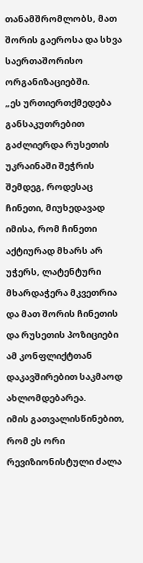თანამშრომლობს, მათ შორის გაეროსა და სხვა საერთაშორისო ორგანიზაციებში.
„ეს ურთიერთქმედება განსაკუთრებით გაძლიერდა რუსეთის უკრაინაში შეჭრის შემდეგ, როდესაც ჩინეთი, მიუხედავად იმისა, რომ ჩინეთი აქტიურად მხარს არ უჭერს, ლატენტური მხარდაჭერა მკვეთრია და მათ შორის ჩინეთის და რუსეთის პოზიციები ამ კონფლიქტთან დაკავშირებით საკმაოდ ახლომდებარეა.
იმის გათვალისწინებით, რომ ეს ორი რევიზიონისტული ძალა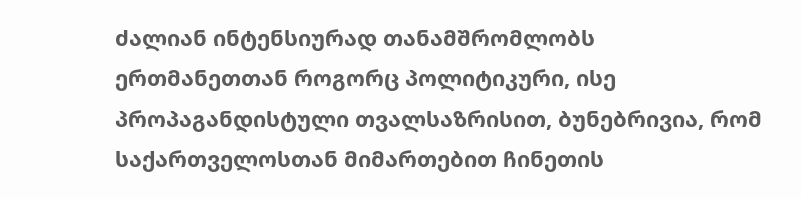ძალიან ინტენსიურად თანამშრომლობს ერთმანეთთან როგორც პოლიტიკური, ისე პროპაგანდისტული თვალსაზრისით, ბუნებრივია, რომ საქართველოსთან მიმართებით ჩინეთის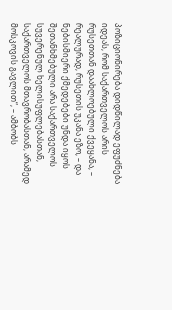პოზიციონირება დიდწილად ეფუძნება იდეას, რომ საქართველოს არის რუსეთთან დაახლოებული ქვეყანა, – რეალურად, რუსეთის უკანა ეზო, – და ნებისმიერი ქმედებები უნდა იყოს შეთანხმებული არა საქართველოს სუვერენულ ხელისუფლებასთან, საქართველოს მთავრობასთან, არამედ მოსკოვის გავლით“, – ამბობს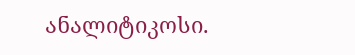ანალიტიკოსი.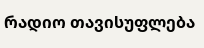რადიო თავისუფლება